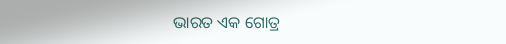ଭାରତ ଏକ ଗୋତ୍ର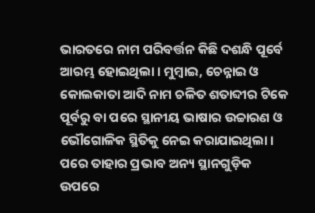ଭାରତରେ ନାମ ପରିବର୍ତ୍ତନ କିଛି ଦଶନ୍ଧି ପୂର୍ବେ ଆରମ୍ଭ ହୋଇଥିଲା। ମୁମ୍ବାଇ, ଚେନ୍ନାଇ ଓ କୋଲକାତା ଆଦି ନାମ ଚଳିତ ଶତାବ୍ଦୀର ଟିକେ ପୂର୍ବରୁ ବା ପରେ ସ୍ଥାନୀୟ ଭାଷାର ଉଚ୍ଚାରଣ ଓ ଭୌଗୋଳିକ ସ୍ଥିତିକୁ ନେଇ କରାଯାଇଥିଲା। ପରେ ତାହାର ପ୍ରଭାବ ଅନ୍ୟ ସ୍ଥାନଗୁଡ଼ିକ ଉପରେ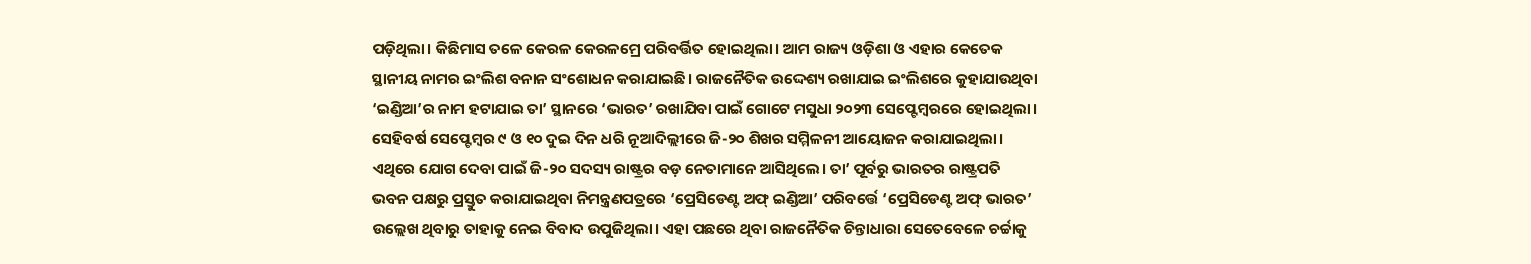ପଡ଼ିଥିଲା। କିଛିମାସ ତଳେ କେରଳ କେରଳମ୍ରେ ପରିବର୍ତ୍ତିତ ହୋଇଥିଲା। ଆମ ରାଜ୍ୟ ଓଡ଼ିଶା ଓ ଏହାର କେତେକ ସ୍ଥାନୀୟ ନାମର ଇଂଲିଶ ବନାନ ସଂଶୋଧନ କରାଯାଇଛି। ରାଜନୈତିକ ଉଦ୍ଦେଶ୍ୟ ରଖାଯାଇ ଇଂଲିଶରେ କୁହାଯାଉଥିବା ‘ଇଣ୍ଡିଆ’ର ନାମ ହଟାଯାଇ ତା’ ସ୍ଥାନରେ ‘ଭାରତ’ ରଖାଯିବା ପାଇଁ ଗୋଟେ ମସୁଧା ୨୦୨୩ ସେପ୍ଟେମ୍ବରରେ ହୋଇଥିଲା। ସେହିବର୍ଷ ସେପ୍ଟେମ୍ବର ୯ ଓ ୧୦ ଦୁଇ ଦିନ ଧରି ନୂଆଦିଲ୍ଲୀରେ ଜି-୨୦ ଶିଖର ସମ୍ମିଳନୀ ଆୟୋଜନ କରାଯାଇଥିଲା। ଏଥିରେ ଯୋଗ ଦେବା ପାଇଁ ଜି-୨୦ ସଦସ୍ୟ ରାଷ୍ଟ୍ରର ବଡ଼ ନେତାମାନେ ଆସିଥିଲେ। ତା’ ପୂର୍ବରୁ ଭାରତର ରାଷ୍ଟ୍ରପତି ଭବନ ପକ୍ଷରୁ ପ୍ରସ୍ତୁତ କରାଯାଇଥିବା ନିମନ୍ତ୍ରଣପତ୍ରରେ ‘ପ୍ରେସିଡେଣ୍ଟ ଅଫ୍ ଇଣ୍ଡିଆ’ ପରିବର୍ତ୍ତେ ‘ପ୍ରେସିଡେଣ୍ଟ ଅଫ୍ ଭାରତ’ ଉଲ୍ଲେଖ ଥିବାରୁ ତାହାକୁ ନେଇ ବିବାଦ ଉପୁଜିଥିଲା। ଏହା ପଛରେ ଥିବା ରାଜନୈତିକ ଚିନ୍ତାଧାରା ସେତେବେଳେ ଚର୍ଚ୍ଚାକୁ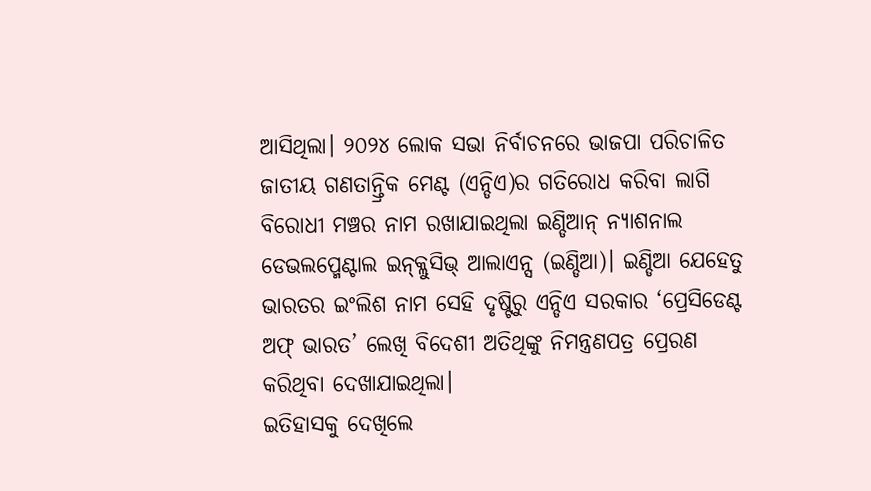ଆସିଥିଲା। ୨୦୨୪ ଲୋକ ସଭା ନିର୍ବାଚନରେ ଭାଜପା ପରିଚାଳିତ ଜାତୀୟ ଗଣତାନ୍ତ୍ରିକ ମେଣ୍ଟ (ଏନ୍ଡିଏ)ର ଗତିରୋଧ କରିବା ଲାଗି ବିରୋଧୀ ମଞ୍ଚର ନାମ ରଖାଯାଇଥିଲା ଇଣ୍ଡିଆନ୍ ନ୍ୟାଶନାଲ ଡେଭଲପ୍ମେଣ୍ଟାଲ ଇନ୍କ୍ଲୁସିଭ୍ ଆଲାଏନ୍ସ (ଇଣ୍ଡିଆ)। ଇଣ୍ଡିଆ ଯେହେତୁ ଭାରତର ଇଂଲିଶ ନାମ ସେହି ଦୃଷ୍ଟିରୁ ଏନ୍ଡିଏ ସରକାର ‘ପ୍ରେସିଡେଣ୍ଟ ଅଫ୍ ଭାରତ’ ଲେଖି ବିଦେଶୀ ଅତିଥିଙ୍କୁ ନିମନ୍ତ୍ରଣପତ୍ର ପ୍ରେରଣ କରିଥିବା ଦେଖାଯାଇଥିଲା।
ଇତିହାସକୁ ଦେଖିଲେ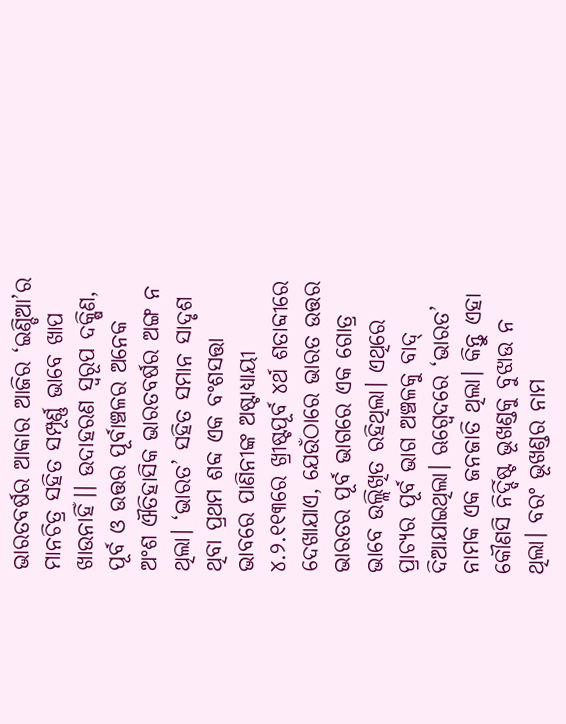ଭାରତବର୍ଷର ଆକାର ଆଜିର ‘ଇଣ୍ଡିଆ’ର ମାନଚିତ୍ର ସହିତ ସମ୍ପୂର୍ଣ୍ଣ ଭାବେ ଖାପ ଖାଉନାହିଁ।। ଉଦାହରଣ ସ୍ବରୂପ ଦକ୍ଷିଣ, ପୂର୍ବ ଓ ଉତ୍ତର ପୂର୍ବାଞ୍ଚଳର ଅନେକ ଅଂଶ ଐତିହାସିକ ଭାରତବର୍ଷର ଅଙ୍ଗ ନ ଥିଲା। ‘ଭାରତ’ ସହିତ ସମାନ ସାଦୃଶ ଥିବା ପ୍ରଥମ ଶବ୍ଦ ଏକ ବଂଶସତ୍ତା ଭାବରେ ପାଣିନୀଙ୍କ ଅଷ୍ଟାଧ୍ୟାୟୀ ୪.୨.୧୧୩ରେ ଖ୍ରୀଷ୍ଟପୂର୍ବ ୪ର୍ଥ ଶତାବ୍ଦୀରେ ଦେଖାଯାଏ, ଯେଉଁଠାରେ ଭାରତ ଉତ୍ତର ଭାରତର ପୂର୍ବ ଭାଗରେ ଏକ ଗୋତ୍ର ଭାବେ ଉଲ୍ଲିଖିତ ରହିଥିଲା। ଏଥିରେ ପ୍ରାଚ୍ୟର ପୂର୍ବ ଭାଗ ଅଞ୍ଚଳକୁ ବାଦ୍ ଦିଆଯାଇଥିଲା। ଋଗ୍ବେଦରେ ‘ଭାରତ’ ନାମକ ଏକ ଜନଜାତି ଥିଲା। କିନ୍ତୁ ଏହା କୌଣସି ନିର୍ଦ୍ଦିଷ୍ଟ ଭୂଖଣ୍ଡକୁ ବୁଝାଉ ନ ଥିଲା। ବରଂ ଭୂଖଣ୍ଡର ନାମ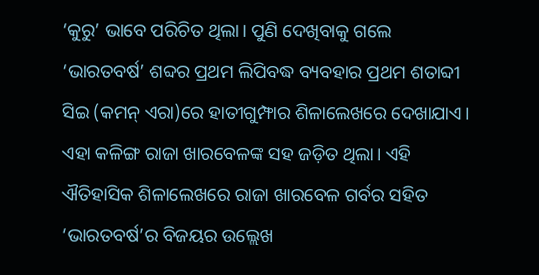‘କୁରୁ’ ଭାବେ ପରିଚିତ ଥିଲା। ପୁଣି ଦେଖିବାକୁ ଗଲେ ‘ଭାରତବର୍ଷ’ ଶବ୍ଦର ପ୍ରଥମ ଲିପିବଦ୍ଧ ବ୍ୟବହାର ପ୍ରଥମ ଶତାବ୍ଦୀ ସିଇ (କମନ୍ ଏରା)ରେ ହାତୀଗୁମ୍ଫାର ଶିଳାଲେଖରେ ଦେଖାଯାଏ। ଏହା କଳିଙ୍ଗ ରାଜା ଖାରବେଳଙ୍କ ସହ ଜଡ଼ିତ ଥିଲା। ଏହି ଐତିହାସିକ ଶିଳାଲେଖରେ ରାଜା ଖାରବେଳ ଗର୍ବର ସହିତ ‘ଭାରତବର୍ଷ’ର ବିଜୟର ଉଲ୍ଲେଖ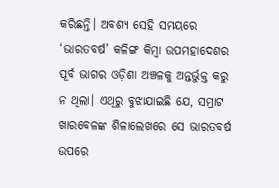କରିଛନ୍ତି। ଅବଶ୍ୟ ସେହି ସମୟରେ ‘ଭାରତବର୍ଷ’ କଳିଙ୍ଗ କିମ୍ବା ଉପମହାଦେଶର ପୂର୍ବ ଭାଗର ଓଡ଼ିଶା ଅଞ୍ଚଳକୁ ଅନ୍ତର୍ଭୁକ୍ତ କରୁ ନ ଥିଲା। ଏଥିରୁ ବୁଝାଯାଇଛି ଯେ, ସମ୍ରାଟ ଖାରବେଳଙ୍କ ଶିଳାଲେଖରେ ସେ ଭାରତବର୍ଷ ଉପରେ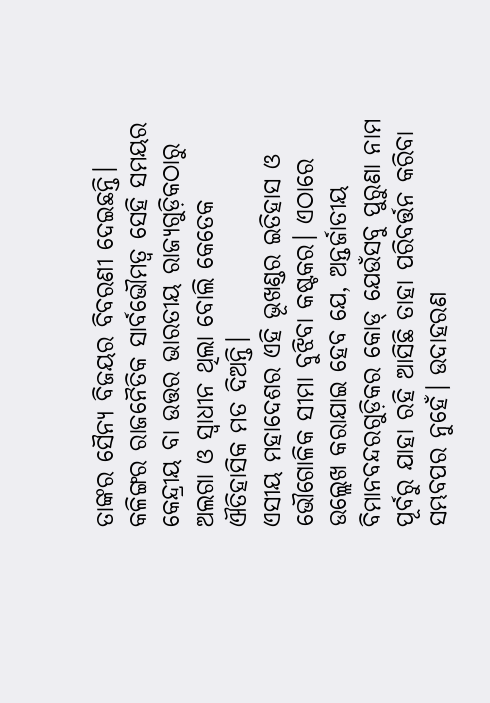ତାଙ୍କର ସୈନ୍ୟ ବିଜୟର ବିବରଣୀ ଦେଇଛନ୍ତି। କଳିଙ୍ଗର ରାଜନୈତିକ ସାର୍ବଭୌମତ୍ୱ ସେହି ସମୟର କେନ୍ଦ୍ରୀୟ ବା ଉତ୍ତର ଭାରତୀୟ ରାଜ୍ୟଗୁଡ଼ିକଠାରୁ ଅଲଗା ଓ ସ୍ବାଧୀନ ଥିଲା ବୋଲି କେତେକ ଐତିହାସିକ ମତ ଦିଅନ୍ତି।
ଏସୀୟ ମହାଦେଶର ଏହି ଭୂଖଣ୍ଡର ଇତିହାସ ଓ ଭୌଗୋଳିକ ସୀମା ବୁଝିବା କଷ୍ଟକର। ଏଠାରେ ଉଲ୍ଲେଖ କରାଯାଇ ହେବ ଯେ, ଅନ୍ତର୍ଜାତୀୟ ବିମାନବନ୍ଦରଗୁଡ଼ିକର କୋଡ୍ ଯେଉଁସବୁ ପୁରୁଣା ନାମ ପୂର୍ବରୁ ଯାହା ରହି ଆସିଛି ତାହା ପରିବର୍ତ୍ତନ କରିବା ସମ୍ଭବପର ନୁହେଁ। ଉଦାହରଣ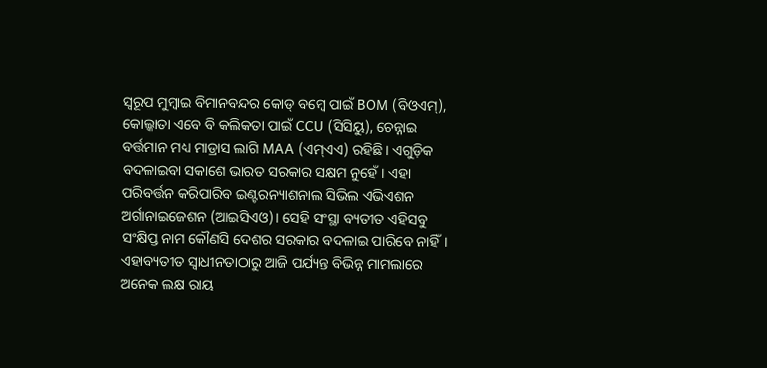ସ୍ବରୂପ ମୁମ୍ବାଇ ବିମାନବନ୍ଦର କୋଡ୍ ବମ୍ବେ ପାଇଁ BOM (ବିଓଏମ୍), କୋଲ୍କାତା ଏବେ ବି କଲିକତା ପାଇଁ CCU (ସିସିୟୁ), ଚେନ୍ନାଇ ବର୍ତ୍ତମାନ ମଧ୍ୟ ମାଡ୍ରାସ ଲାଗି MAA (ଏମ୍ଏଏ) ରହିଛି। ଏଗୁଡ଼ିକ ବଦଳାଇବା ସକାଶେ ଭାରତ ସରକାର ସକ୍ଷମ ନୁହେଁ। ଏହା ପରିବର୍ତ୍ତନ କରିପାରିବ ଇଣ୍ଟରନ୍ୟାଶନାଲ ସିଭିଲ ଏଭିଏଶନ ଅର୍ଗାନାଇଜେଶନ (ଆଇସିଏଓ)। ସେହି ସଂସ୍ଥା ବ୍ୟତୀତ ଏହିସବୁ ସଂକ୍ଷିପ୍ତ ନାମ କୌଣସି ଦେଶର ସରକାର ବଦଳାଇ ପାରିବେ ନାହିଁ। ଏହାବ୍ୟତୀତ ସ୍ବାଧୀନତାଠାରୁ ଆଜି ପର୍ଯ୍ୟନ୍ତ ବିଭିନ୍ନ ମାମଲାରେ ଅନେକ ଲକ୍ଷ ରାୟ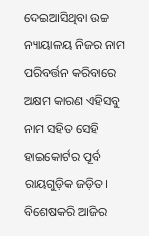ଦେଇଆସିଥିବା ଉଚ୍ଚ ନ୍ୟାୟାଳୟ ନିଜର ନାମ ପରିବର୍ତ୍ତନ କରିବାରେ ଅକ୍ଷମ କାରଣ ଏହିସବୁ ନାମ ସହିତ ସେହି ହାଇକୋର୍ଟର ପୂର୍ବ ରାୟଗୁଡ଼ିକ ଜଡ଼ିତ। ବିଶେଷକରି ଆଜିର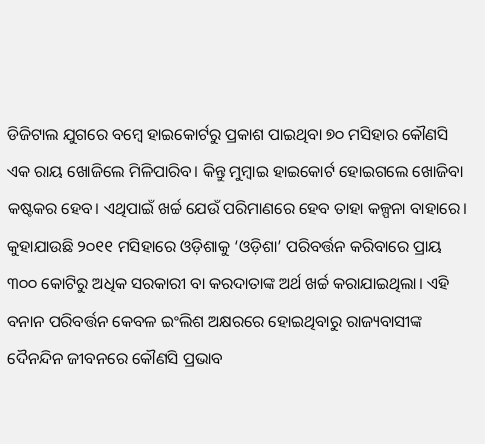ଡିଜିଟାଲ ଯୁଗରେ ବମ୍ବେ ହାଇକୋର୍ଟରୁ ପ୍ରକାଶ ପାଇଥିବା ୭୦ ମସିହାର କୌଣସି ଏକ ରାୟ ଖୋଜିଲେ ମିଳିପାରିବ। କିନ୍ତୁ ମୁମ୍ବାଇ ହାଇକୋର୍ଟ ହୋଇଗଲେ ଖୋଜିବା କଷ୍ଟକର ହେବ। ଏଥିପାଇଁ ଖର୍ଚ୍ଚ ଯେଉଁ ପରିମାଣରେ ହେବ ତାହା କଳ୍ପନା ବାହାରେ। କୁହାଯାଉଛି ୨୦୧୧ ମସିହାରେ ଓଡ଼ିଶାକୁ ‘ଓଡ଼ିଶା’ ପରିବର୍ତ୍ତନ କରିବାରେ ପ୍ରାୟ ୩୦୦ କୋଟିରୁ ଅଧିକ ସରକାରୀ ବା କରଦାତାଙ୍କ ଅର୍ଥ ଖର୍ଚ୍ଚ କରାଯାଇଥିଲା। ଏହି ବନାନ ପରିବର୍ତ୍ତନ କେବଳ ଇଂଲିଶ ଅକ୍ଷରରେ ହୋଇଥିବାରୁ ରାଜ୍ୟବାସୀଙ୍କ ଦୈନନ୍ଦିନ ଜୀବନରେ କୌଣସି ପ୍ରଭାବ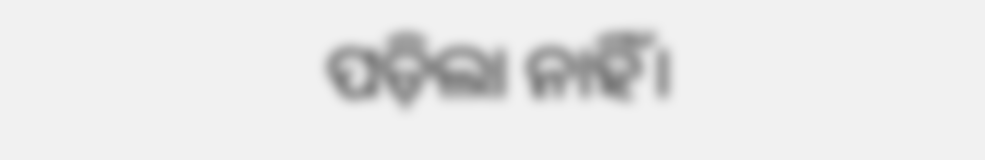ପଡ଼ିଲା ନାହିଁ।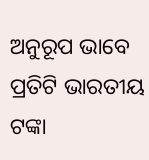ଅନୁରୂପ ଭାବେ ପ୍ରତିଟି ଭାରତୀୟ ଟଙ୍କା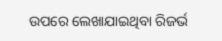ଉପରେ ଲେଖାଯାଇଥିବା ରିଜର୍ଭ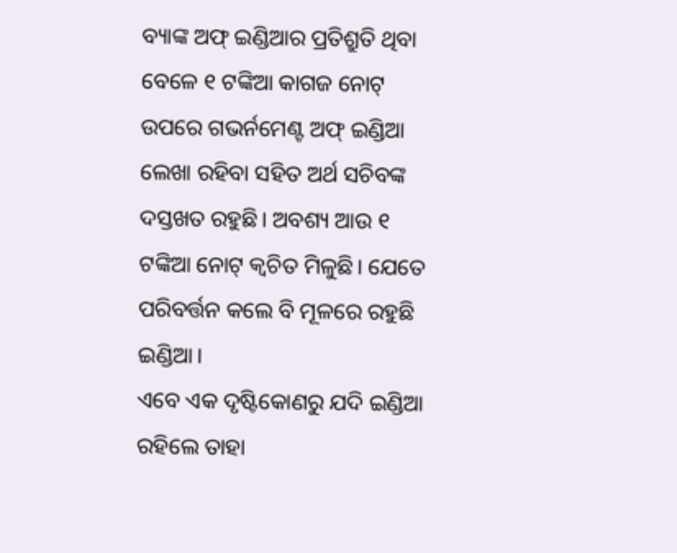ବ୍ୟାଙ୍କ ଅଫ୍ ଇଣ୍ଡିଆର ପ୍ରତିଶ୍ରୁତି ଥିବା ବେଳେ ୧ ଟଙ୍କିଆ କାଗଜ ନୋଟ୍ ଉପରେ ଗଭର୍ନମେଣ୍ଟ ଅଫ୍ ଇଣ୍ଡିଆ ଲେଖା ରହିବା ସହିତ ଅର୍ଥ ସଚିବଙ୍କ ଦସ୍ତଖତ ରହୁଛି। ଅବଶ୍ୟ ଆଉ ୧ ଟଙ୍କିଆ ନୋଟ୍ କ୍ୱଚିତ ମିଳୁଛି। ଯେତେ ପରିବର୍ତ୍ତନ କଲେ ବି ମୂଳରେ ରହୁଛି ଇଣ୍ଡିଆ।
ଏବେ ଏକ ଦୃଷ୍ଟିକୋଣରୁ ଯଦି ଇଣ୍ଡିଆ ରହିଲେ ତାହା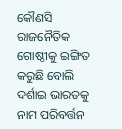କୌଣସି ରାଜନୈତିକ ଗୋଷ୍ଠୀକୁ ଇଙ୍ଗିତ କରୁଛି ବୋଲି ଦର୍ଶାଇ ଭାରତକୁ ନାମ ପରିବର୍ତ୍ତନ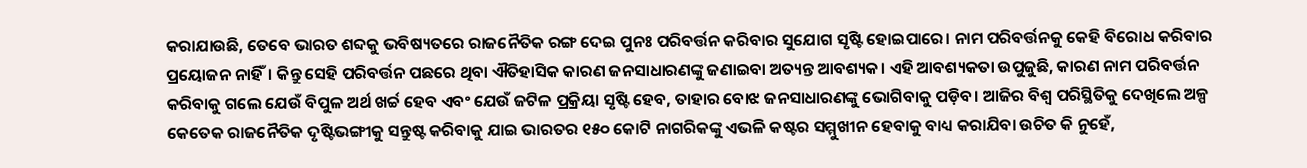କରାଯାଉଛି, ତେବେ ଭାରତ ଶବ୍ଦକୁ ଭବିଷ୍ୟତରେ ରାଜନୈତିକ ରଙ୍ଗ ଦେଇ ପୁନଃ ପରିବର୍ତ୍ତନ କରିବାର ସୁଯୋଗ ସୃଷ୍ଟି ହୋଇପାରେ। ନାମ ପରିବର୍ତ୍ତନକୁ କେହି ବିରୋଧ କରିବାର ପ୍ରୟୋଜନ ନାହିଁ। କିନ୍ତୁ ସେହି ପରିବର୍ତ୍ତନ ପଛରେ ଥିବା ଐତିହାସିକ କାରଣ ଜନସାଧାରଣଙ୍କୁ ଜଣାଇବା ଅତ୍ୟନ୍ତ ଆବଶ୍ୟକ। ଏହି ଆବଶ୍ୟକତା ଉପୁଜୁଛି, କାରଣ ନାମ ପରିବର୍ତ୍ତନ କରିବାକୁ ଗଲେ ଯେଉଁ ବିପୁଳ ଅର୍ଥ ଖର୍ଚ୍ଚ ହେବ ଏବଂ ଯେଉଁ ଜଟିଳ ପ୍ରକ୍ରିୟା ସୃଷ୍ଟି ହେବ, ତାହାର ବୋଝ ଜନସାଧାରଣଙ୍କୁ ଭୋଗିବାକୁ ପଡ଼ିବ। ଆଜିର ବିଶ୍ୱ ପରିସ୍ଥିତିକୁ ଦେଖିଲେ ଅଳ୍ପ କେତେକ ରାଜନୈତିକ ଦୃଷ୍ଟିଭଙ୍ଗୀକୁ ସନ୍ତୁଷ୍ଟ କରିବାକୁ ଯାଇ ଭାରତର ୧୫୦ କୋଟି ନାଗରିକଙ୍କୁ ଏଭଳି କଷ୍ଟର ସମ୍ମୁଖୀନ ହେବାକୁ ବାଧ୍ୟ କରାଯିବା ଉଚିତ କି ନୁହେଁ,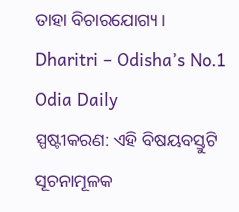ତାହା ବିଚାରଯୋଗ୍ୟ।
Dharitri – Odisha’s No.1 Odia Daily
ସ୍ପଷ୍ଟୀକରଣ: ଏହି ବିଷୟବସ୍ତୁଟି ସୂଚନାମୂଳକ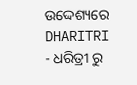ଉଦ୍ଦେଶ୍ୟରେ DHARITRI - ଧରିତ୍ରୀ ରୁ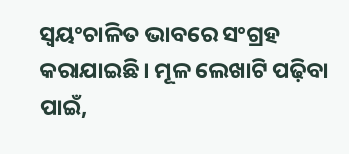ସ୍ୱୟଂଚାଳିତ ଭାବରେ ସଂଗ୍ରହ କରାଯାଇଛି। ମୂଳ ଲେଖାଟି ପଢ଼ିବା ପାଇଁ,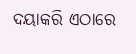ଦୟାକରି ଏଠାରେ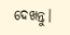ଦେଖନ୍ତୁ।